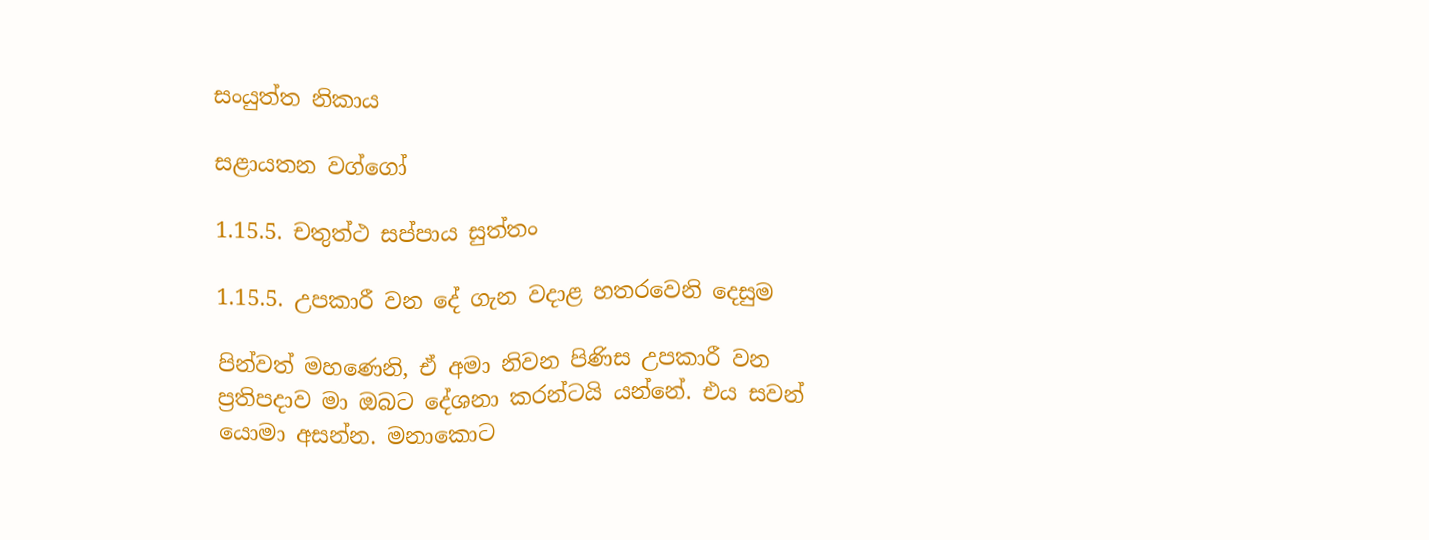සංයුත්ත නිකාය

සළායතන වග්ගෝ

1.15.5. චතුත්ථ සප්පාය සුත්තං

1.15.5. උපකාරී වන දේ ගැන වදාළ හතරවෙනි දෙසුම

පින්වත් මහණෙනි, ඒ අමා නිවන පිණිස උපකාරී වන ප්‍රතිපදාව මා ඔබට දේශනා කරන්ටයි යන්නේ. එය සවන් යොමා අසන්න. මනාකොට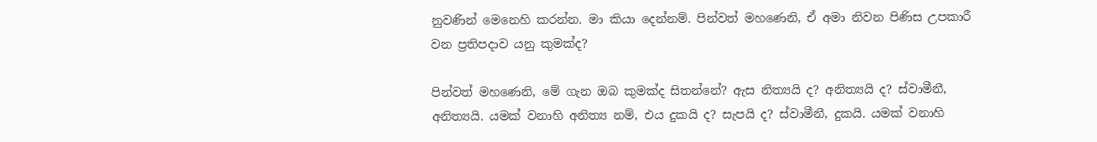නුවණින් මෙනෙහි කරන්න. මා කියා දෙන්නම්. පින්වත් මහණෙනි, ඒ අමා නිවන පිණිස උපකාරී වන ප්‍රතිපදාව යනු කුමක්ද?

පින්වත් මහණෙනි, මේ ගැන ඔබ කුමක්ද සිතන්නේ? ඇස නිත්‍යයි ද? අනිත්‍යයි ද? ස්වාමීනී, අනිත්‍යයි. යමක් වනාහි අනිත්‍ය නම්, එය දුකයි ද? සැපයි ද? ස්වාමීනී, දුකයි. යමක් වනාහි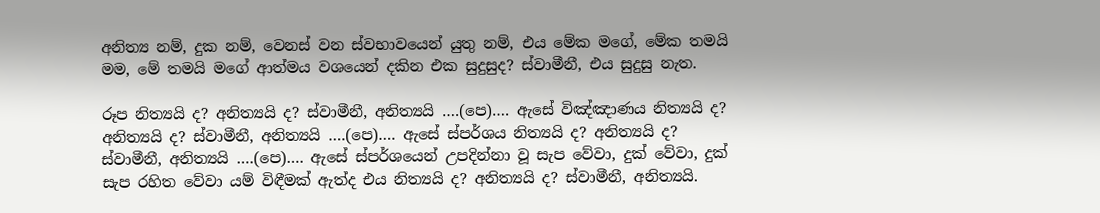අනිත්‍ය නම්, දුක නම්, වෙනස් වන ස්වභාවයෙන් යුතු නම්, එය මේක මගේ, මේක තමයි මම, මේ තමයි මගේ ආත්මය වශයෙන් දකින එක සුදුසුද? ස්වාමීනී, එය සුදුසු නැත.

රූප නිත්‍යයි ද? අනිත්‍යයි ද? ස්වාමීනී, අනිත්‍යයි ….(පෙ)…. ඇසේ විඤ්ඤාණය නිත්‍යයි ද? අනිත්‍යයි ද? ස්වාමීනී, අනිත්‍යයි ….(පෙ)…. ඇසේ ස්පර්ශය නිත්‍යයි ද? අනිත්‍යයි ද? ස්වාමීනී, අනිත්‍යයි ….(පෙ)…. ඇසේ ස්පර්ශයෙන් උපදින්නා වූ සැප වේවා, දුක් වේවා, දුක් සැප රහිත වේවා යම් විඳීමක් ඇත්ද එය නිත්‍යයි ද? අනිත්‍යයි ද? ස්වාමීනී, අනිත්‍යයි.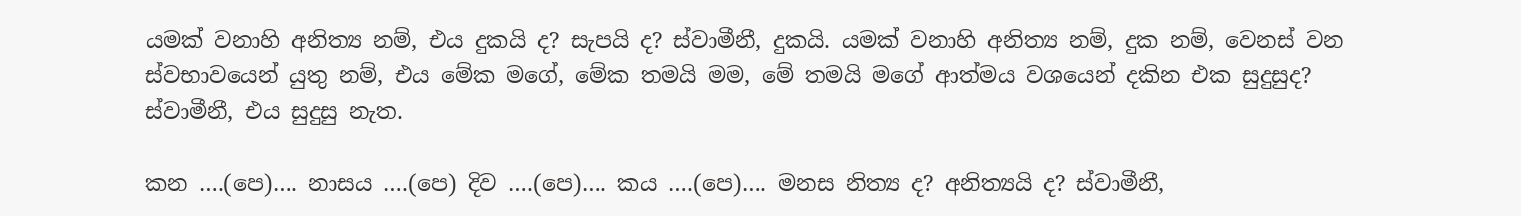යමක් වනාහි අනිත්‍ය නම්, එය දුකයි ද? සැපයි ද? ස්වාමීනී, දුකයි. යමක් වනාහි අනිත්‍ය නම්, දුක නම්, වෙනස් වන ස්වභාවයෙන් යුතු නම්, එය මේක මගේ, මේක තමයි මම, මේ තමයි මගේ ආත්මය වශයෙන් දකින එක සුදුසුද? ස්වාමීනී, එය සුදුසු නැත.

කන ….(පෙ)…. නාසය ….(පෙ) දිව ….(පෙ)…. කය ….(පෙ)…. මනස නිත්‍ය ද? අනිත්‍යයි ද? ස්වාමීනී,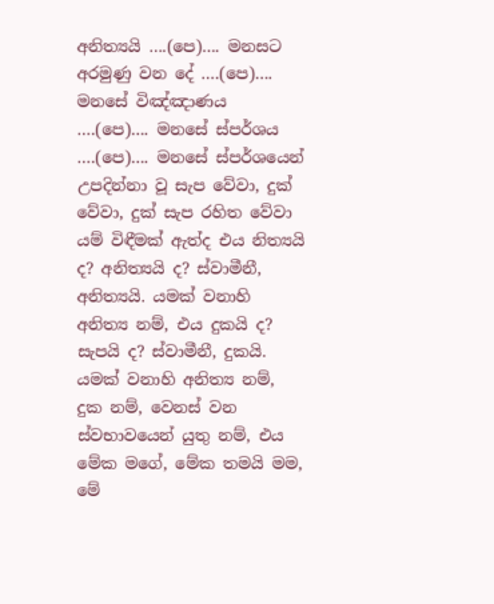අනිත්‍යයි ….(පෙ)…. මනසට අරමුණු වන දේ ….(පෙ)…. මනසේ විඤ්ඤාණය ….(පෙ)…. මනසේ ස්පර්ශය ….(පෙ)…. මනසේ ස්පර්ශයෙන් උපදින්නා වූ සැප වේවා, දුක් වේවා, දුක් සැප රහිත වේවා යම් විඳීමක් ඇත්ද එය නිත්‍යයි ද? අනිත්‍යයි ද? ස්වාමීනී, අනිත්‍යයි. යමක් වනාහි අනිත්‍ය නම්, එය දුකයි ද? සැපයි ද? ස්වාමීනී, දුකයි. යමක් වනාහි අනිත්‍ය නම්, දුක නම්, වෙනස් වන ස්වභාවයෙන් යුතු නම්, එය මේක මගේ, මේක තමයි මම, මේ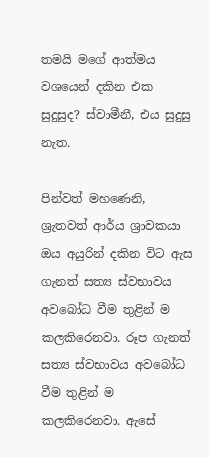තමයි මගේ ආත්මය වශයෙන් දකින එක සුදුසුද? ස්වාමීනී, එය සුදුසු නැත.

පින්වත් මහණෙනි, ශ්‍රැතවත් ආර්ය ශ්‍රාවකයා ඔය අයුරින් දකින විට ඇස ගැනත් සත්‍ය ස්වභාවය අවබෝධ වීම තුළින් ම කලකිරෙනවා. රූප ගැනත් සත්‍ය ස්වභාවය අවබෝධ වීම තුළින් ම කලකිරෙනවා. ඇසේ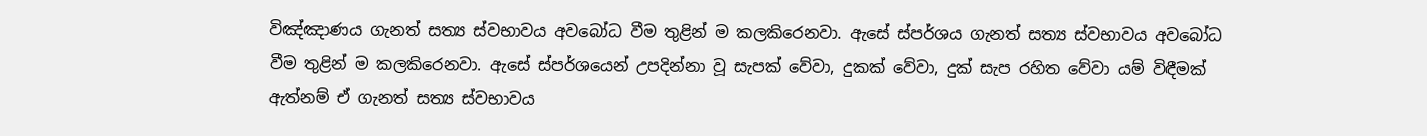විඤ්ඤාණය ගැනත් සත්‍ය ස්වභාවය අවබෝධ වීම තුළින් ම කලකිරෙනවා. ඇසේ ස්පර්ශය ගැනත් සත්‍ය ස්වභාවය අවබෝධ වීම තුළින් ම කලකිරෙනවා. ඇසේ ස්පර්ශයෙන් උපදින්නා වූ සැපක් වේවා, දුකක් වේවා, දුක් සැප රහිත වේවා යම් විඳීමක් ඇත්නම් ඒ ගැනත් සත්‍ය ස්වභාවය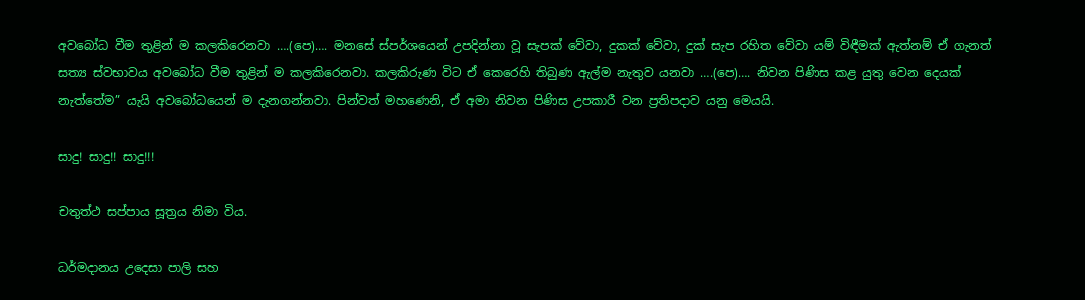අවබෝධ වීම තුළින් ම කලකිරෙනවා ….(පෙ)…. මනසේ ස්පර්ශයෙන් උපදින්නා වූ සැපක් වේවා, දුකක් වේවා, දුක් සැප රහිත වේවා යම් විඳීමක් ඇත්නම් ඒ ගැනත් සත්‍ය ස්වභාවය අවබෝධ වීම තුළින් ම කලකිරෙනවා. කලකිරුණ විට ඒ කෙරෙහි තිබුණ ඇල්ම නැතුව යනවා ….(පෙ)…. නිවන පිණිස කළ යුතු වෙන දෙයක් නැත්තේම” යැයි අවබෝධයෙන් ම දැනගන්නවා. පින්වත් මහණෙනි, ඒ අමා නිවන පිණිස උපකාරී වන ප්‍රතිපදාව යනු මෙයයි.

සාදු! සාදු!! සාදු!!!

චතුත්ථ සප්පාය සූත්‍රය නිමා විය.

ධර්මදානය උදෙසා පාලි සහ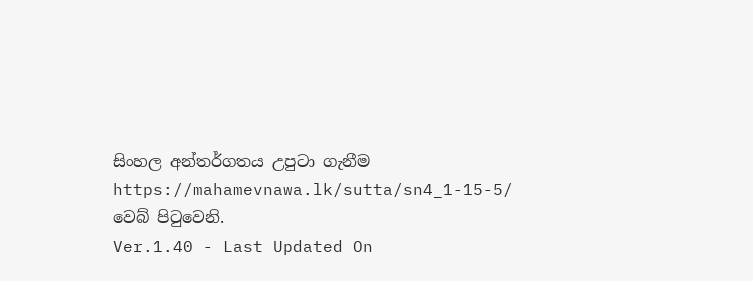සිංහල අන්තර්ගතය උපුටා ගැනීම https://mahamevnawa.lk/sutta/sn4_1-15-5/ වෙබ් පිටුවෙනි.
Ver.1.40 - Last Updated On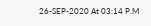26-SEP-2020 At 03:14 P.M